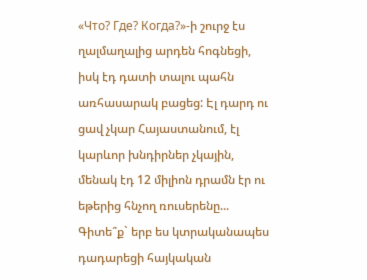«Что? Где? Когда?»-ի շուրջ էս ղալմաղալից արդեն հոգնեցի, իսկ էդ դատի տալու պահն առհասարակ բացեց: Էլ դարդ ու ցավ չկար Հայաստանում, էլ կարևոր խնդիրներ չկային, մենակ էդ 12 միլիոն դրամն էր ու եթերից հնչող ռուսերենը...
Գիտե՞ք` երբ ես կտրականապես դադարեցի հայկական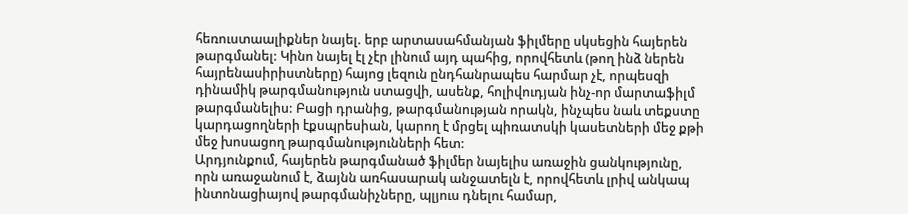հեռուստաալիքներ նայել. երբ արտասահմանյան ֆիլմերը սկսեցին հայերեն թարգմանել: Կինո նայել էլ չէր լինում այդ պահից, որովհետև (թող ինձ ներեն հայրենասիրիստները) հայոց լեզուն ընդհանրապես հարմար չէ, որպեսզի դինամիկ թարգմանություն ստացվի, ասենք, հոլիվուդյան ինչ-որ մարտաֆիլմ թարգմանելիս: Բացի դրանից, թարգմանության որակն, ինչպես նաև տեքստը կարդացողների էքսպրեսիան, կարող է մրցել պիռատսկի կասետների մեջ քթի մեջ խոսացող թարգմանությունների հետ:
Արդյունքում, հայերեն թարգմանած ֆիլմեր նայելիս առաջին ցանկությունը, որն առաջանում է, ձայնն առհասարակ անջատելն է, որովհետև լրիվ անկապ ինտոնացիայով թարգմանիչները, պլյուս դնելու համար,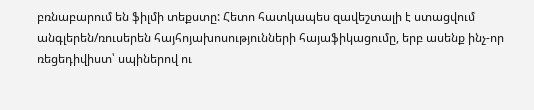բռնաբարում են ֆիլմի տեքստը: Հետո հատկապես զավեշտալի է ստացվում անգլերեն/ռուսերեն հայհոյախոսությունների հայաֆիկացումը, երբ ասենք ինչ-որ ռեցեդիվիստ՝ սպիներով ու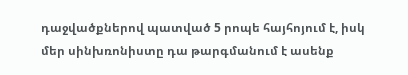դաջվածքներով պատված 5 րոպե հայհոյում է, իսկ մեր սինխռոնիստը դա թարգմանում է ասենք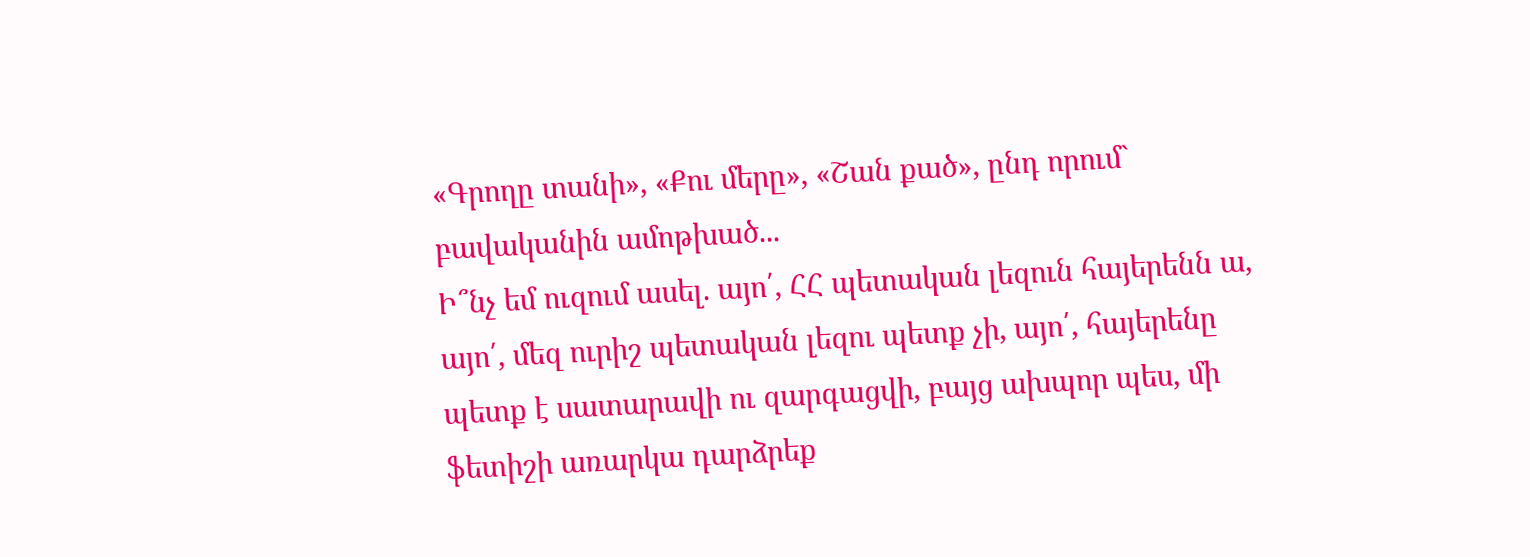«Գրողը տանի», «Քու մերը», «Շան քած», ընդ որում` բավականին ամոթխած...
Ի՞նչ եմ ուզում ասել. այո՛, ՀՀ պետական լեզուն հայերենն ա, այո՛, մեզ ուրիշ պետական լեզու պետք չի, այո՛, հայերենը պետք է սատարավի ու զարգացվի, բայց ախպոր պես, մի ֆետիշի առարկա դարձրեք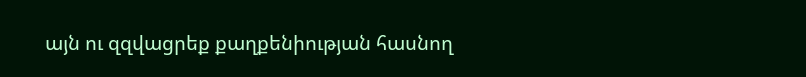այն ու զզվացրեք քաղքենիության հասնող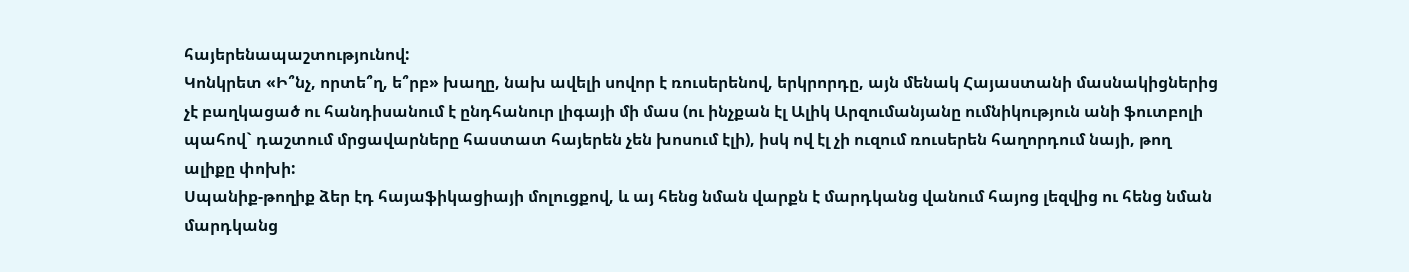հայերենապաշտությունով:
Կոնկրետ «Ի՞նչ, որտե՞ղ, ե՞րբ» խաղը, նախ ավելի սովոր է ռուսերենով, երկրորդը, այն մենակ Հայաստանի մասնակիցներից չէ բաղկացած ու հանդիսանում է ընդհանուր լիգայի մի մաս (ու ինչքան էլ Ալիկ Արզումանյանը ումնիկություն անի ֆուտբոլի պահով` դաշտում մրցավարները հաստատ հայերեն չեն խոսում էլի), իսկ ով էլ չի ուզում ռուսերեն հաղորդում նայի, թող ալիքը փոխի:
Սպանիք-թողիք ձեր էդ հայաֆիկացիայի մոլուցքով, և այ հենց նման վարքն է մարդկանց վանում հայոց լեզվից ու հենց նման մարդկանց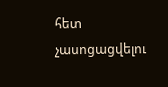հետ չասոցացվելու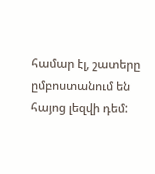համար էլ, շատերը ըմբոստանում են հայոց լեզվի դեմ: